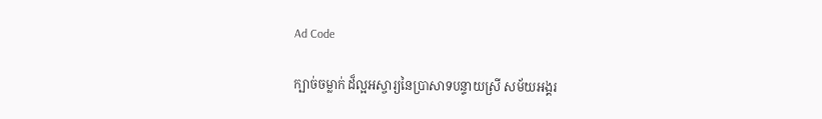Ad Code

ក្បាច់ចម្លាក់ ដ៏ល្អអស្ចារ្យនៃប្រាសាទបន្ទាយស្រី សម័យអង្គរ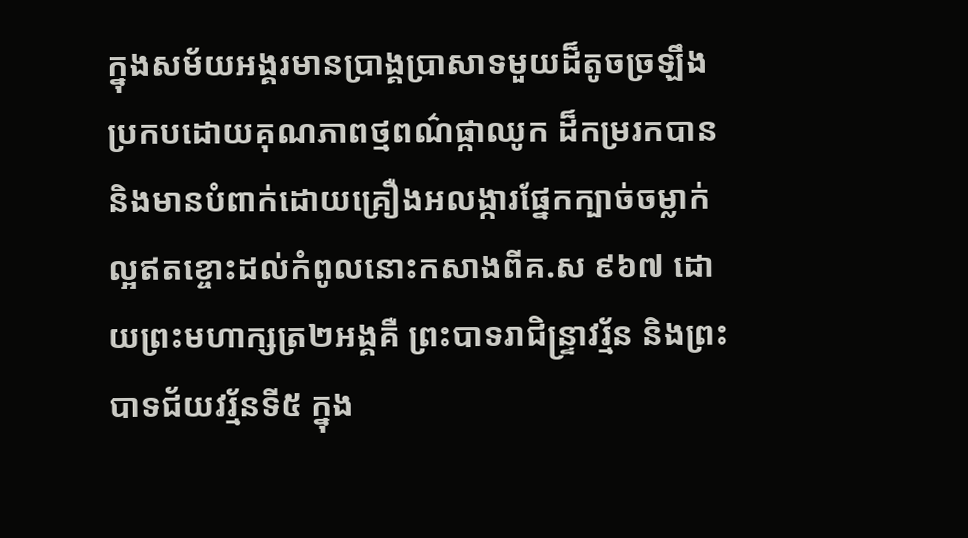ក្នុងសម័យអង្គរមានប្រាង្គប្រាសាទមួយដ៏តូចច្រឡឹងប្រកបដោយគុណភាពថ្មពណ៌ផ្កាឈូក ដ៏កម្ររកបាន និងមានបំពាក់ដោយគ្រឿងអលង្ការផ្នែកក្បាច់ចម្លាក់ល្អឥតខ្ចោះដល់កំពូលនោះកសាងពីគ.ស ៩៦៧ ដោយព្រះមហាក្សត្រ២អង្គគឺ ព្រះបាទរាជិន្ទ្រាវរ្ម័ន និងព្រះបាទជ័យវរ្ម័នទី៥ ក្នុង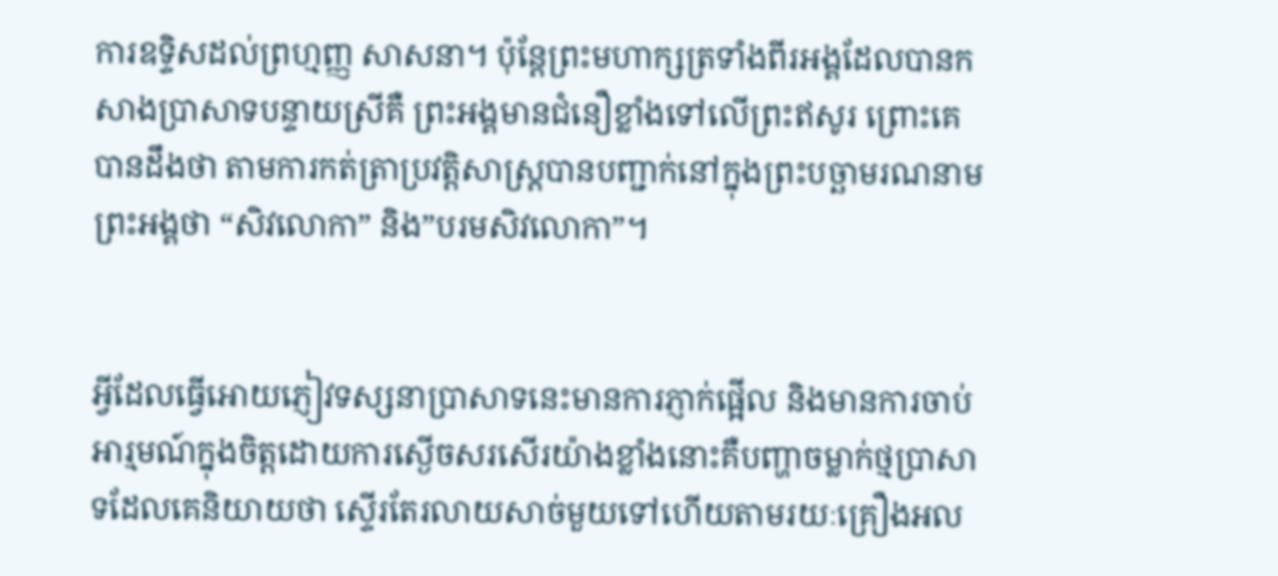ការឧទ្ទិសដល់ព្រហ្មញ្ញ សាសនា។ ប៉ុន្តែព្រះមហាក្សត្រទាំងពីរអង្គដែលបានកសាងប្រាសាទបន្ទាយស្រីគឺ ព្រះអង្គមានជំនឿខ្លាំងទៅលើព្រះឥសូរ ព្រោះគេបានដឹងថា តាមការកត់ត្រាប្រវត្តិសាស្ត្របានបញ្ជាក់នៅក្នុងព្រះបច្ឆាមរណនាមព្រះអង្គថា “សិវលោកា” និង”បរមសិវលោកា”។


អ្វីដែលធ្វើអោយភ្ញៀវទស្សនាប្រាសាទនេះមានការភ្ញាក់ផ្អើល និងមានការចាប់អារ្មមណ៍ក្នុងចិត្តដោយការស្ងើចសរសើរយ៉ាងខ្លាំងនោះគឺបញ្ហាចម្លាក់ថ្មប្រាសាទដែលគេនិយាយថា ស្ទើរតែរលាយសាច់មួយទៅហើយតាមរយៈគ្រឿងអល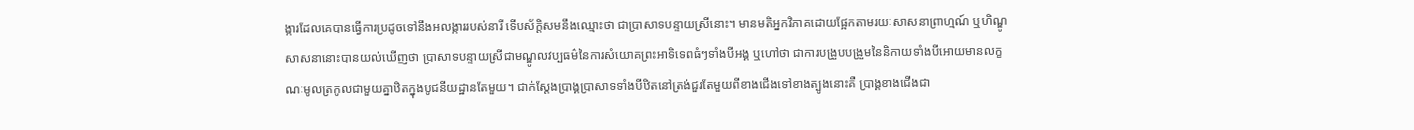ង្ការដែលគេបានធ្វើការប្រដូចទៅនឹងអលង្ការរបស់នារី ទើបស័ក្តិសមនឹងឈ្មោះថា ជាប្រាសាទបន្ទាយស្រីនោះ។ មានមតិអ្នកវិភាគដោយផ្អែកតាមរយៈសាសនាព្រាហ្មណ៍ ឬហិណ្ឌូសាសនានោះបានយល់ឃើញថា ប្រាសាទបន្ទាយស្រីជាមណ្ឌូលវប្បធម៌នៃការសំយោគព្រះអាទិទេពធំៗទាំងបីអង្គ ឬហៅថា ជាការបង្រួបបង្រួមនៃនិកាយទាំងបីអោយមានលក្ខណៈមូលត្រកូលជាមួយគ្នាឋិតក្នុងបូជនីយដ្ឋានតែមួយ។ ជាក់ស្តែងប្រាង្គប្រាសាទទាំងបីឋិតនៅត្រង់ជួរតែមួយពីខាងជើងទៅខាងត្បូងនោះគឺ ប្រាង្គខាងជើងជា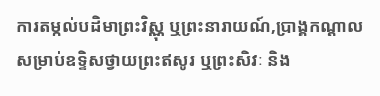ការតម្កល់បដិមាព្រះវិស្ណុ ឬព្រះនារាយណ៍,ប្រាង្គកណ្តាលសម្រាប់ឧទ្ទិសថ្វាយព្រះឥសូរ ឬព្រះសិវៈ និង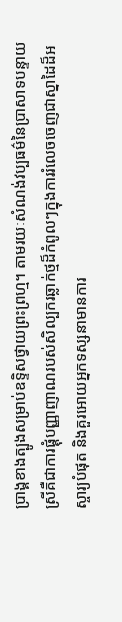ប្រាង្គខាងត្បូងសម្រាប់ឧទ្ទិសថ្វាយព្រះព្រហ្ម។ តាមរយៈសំណង់វប្បធម៌នៃប្រាសាទបន្ទាយស្រីគឺជាការផ្គុំបញ្ញាញាណរបស់សិល្បករឆ្លាក់ថ្មដ៏កំពូលៗក្នុងការរំលេចចេញជាស្នាដៃដ៏អស្ចារ្យបំផុត និងគួរអោយអ្នកទស្សនាមានការ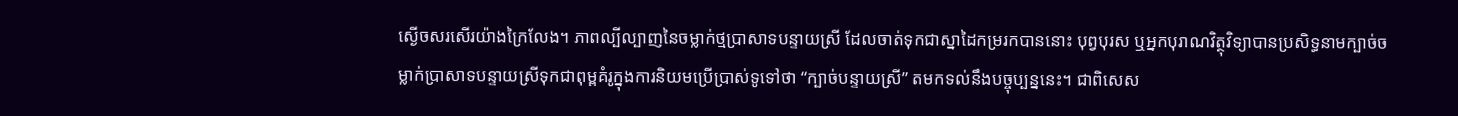ស្ងើចសរសើរយ៉ាងក្រៃលែង។ ភាពល្បីល្បាញនៃចម្លាក់ថ្មប្រាសាទបន្ទាយស្រី ដែលចាត់ទុកជាស្នាដៃកម្ររកបាននោះ បុព្វបុរស ឬអ្នកបុរាណវិត្ថុវិទ្យាបានប្រសិទ្ធនាមក្បាច់ចម្លាក់ប្រាសាទបន្ទាយស្រីទុកជាពុម្ពគំរូក្នុងការនិយមប្រើប្រាស់ទូទៅថា “ក្បាច់បន្ទាយស្រី” តមកទល់នឹងបច្ចុប្បន្ននេះ។ ជាពិសេស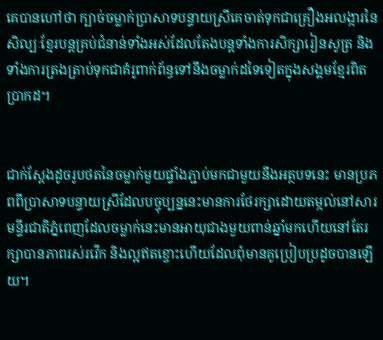គេបានហៅថា ក្បាច់ចម្លាក់ប្រាសាទបន្ទាយស្រីគេចាត់ទុកជាគ្រឿងអលង្ការនៃសិល្បៈខ្មែរបន្តគ្រប់ជំនាន់ទាំងអស់ដែលតែងបន្តទាំងការសិក្សារៀនសូត្រ និងទាំងការត្រងត្រាប់ទុកជាគំរូពាក់ព័ន្ធទៅនឹងចម្លាក់ដទៃទៀតក្នុងសង្គមខ្មែរពិតប្រាកដ។


ជាក់ស្តែងដូចរូបថតនៃចម្លាក់មួយផ្ទាំងភ្ជាប់មកជាមួយនឹងអត្ថបទនេះ មានប្រភពពីប្រាសាទបន្ទាយស្រីដែលបច្ចុប្បន្ននេះមានការថែរក្សាដោយតម្កល់នៅសារមន្ទីរជាតិភ្នំពេញដែលចម្លាក់នេះមានអាយុជាងមួយពាន់ឆ្នាំមកហើយនៅតែរក្សាបានភាពរស់រវើក និងល្អឥតខ្ចោះហើយដែលពុំមានគូប្រៀបប្រដូចបានឡើយ។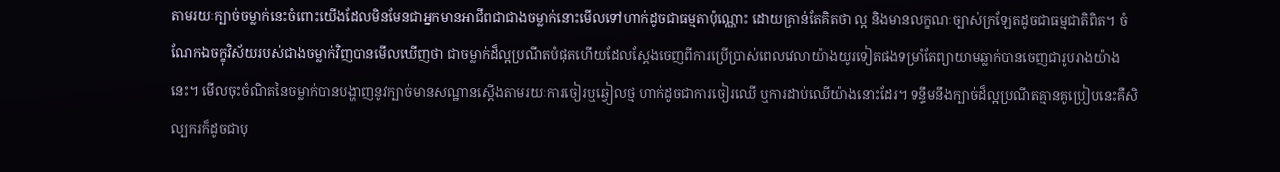តាមរយៈក្បាច់ចម្លាក់នេះចំពោះយើងដែលមិនមែនជាអ្នកមានអាជីពជាជាងចម្លាក់នោះមើលទៅហាក់ដូចជាធម្មតាប៉ុណ្ណោះ ដោយគ្រាន់តែគិតថា ល្អ និងមានលក្ខណៈច្បាស់ក្រឡែតដូចជាធម្មជាតិពិត។ ចំណែកឯចក្ខុវិស័យរបស់ជាងចម្លាក់វិញបានមើលឃើញថា ជាចម្លាក់ដ៏ល្អប្រណីតបំផុតហើយដែលស្តែងចេញពីការប្រើប្រាស់ពេលវេលាយ៉ាងយូរទៀតផងទម្រាំតែព្យាយាមឆ្លាក់បានចេញជារូបរាងយ៉ាងនេះ។ មើលចុះចំណិតនៃចម្លាក់បានបង្ហាញនូវក្បាច់មានសណ្ឋានស្តើងតាមរយៈការចៀរឬឆ្វៀលថ្ម ហាក់ដូចជាការចៀរឈើ ឬការដាប់ឈើយ៉ាងនោះដែរ។ ទន្ទឹមនឹងក្បាច់ដ៏ល្អប្រណីតគ្មានគូប្រៀបនេះគឺសិល្បករក៏ដូចជាបុ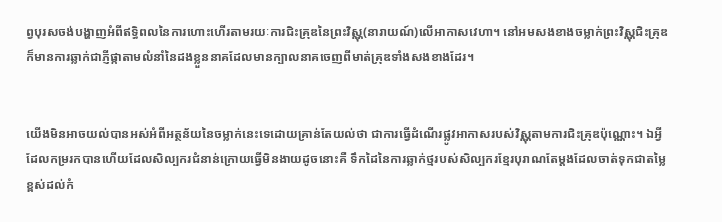ព្វបុរសចង់បង្ហាញអំពីឥទ្ធិពលនៃការហោះហើរតាមរយៈការជិះគ្រុឌនៃព្រះវិស្ណុ(នារាយណ៍)លើអាកាសវេហា។ នៅអមសងខាងចម្លាក់ព្រះវិស្ណុជិះគ្រុឌក៏មានការឆ្លាក់ជាភ្ញីផ្កាតាមលំនាំនៃដងខ្លួននាគដែលមានក្បាលនាគចេញពីមាត់គ្រុឌទាំងសងខាងដែរ។


យើងមិនអាចយល់បានអស់អំពីអត្ថន័យនៃចម្លាក់នេះទេដោយគ្រាន់តែយល់ថា ជាការធ្វើដំណើរផ្លូវអាកាសរបស់វិស្ណុតាមការជិះគ្រុឌប៉ុណ្ណោះ។ ឯអ្វីដែលកម្ររកបានហើយដែលសិល្បករជំនាន់ក្រោយធ្វើមិនងាយដូចនោះគឺ ទឹកដៃនៃការឆ្លាក់ថ្មរបស់សិល្បករខ្មែរបុរាណតែម្តងដែលចាត់ទុកជាតម្លៃខ្ពស់ដល់កំ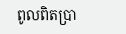ពូលពិតប្រា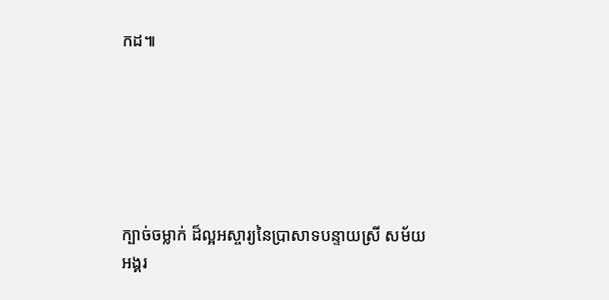កដ៕






ក្បាច់ចម្លាក់ ដ៏ល្អអស្ចារ្យនៃប្រាសាទបន្ទាយស្រី សម័យអង្គរ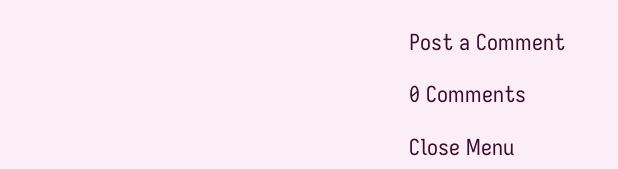Post a Comment

0 Comments

Close Menu